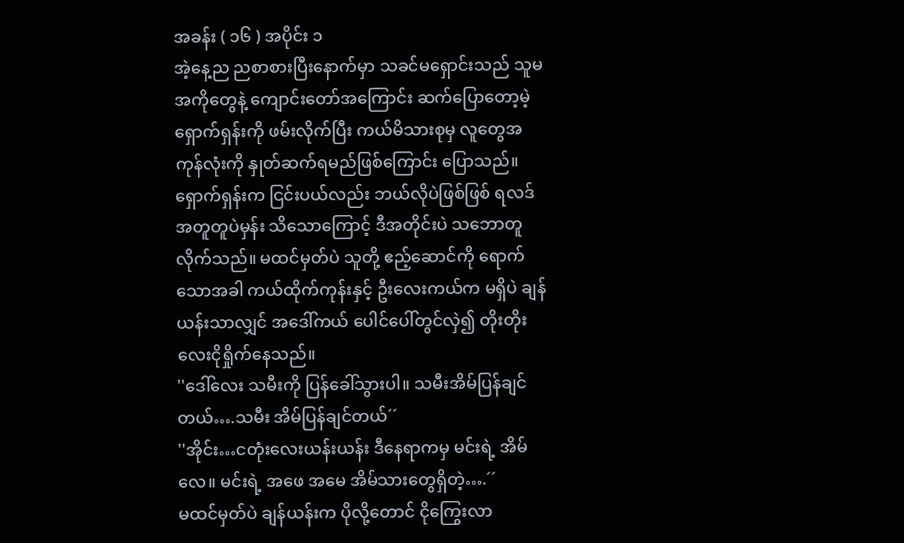အခန်း ( ၁၆ ) အပိုင်း ၁
အဲ့နေ့ည ညစာစားပြီးနောက်မှာ သခင်မရှောင်းသည် သူမအကိုတွေနဲ့ ကျောင်းတော်အကြောင်း ဆက်ပြောတော့မဲ့ ရှောက်ရှန်းကို ဖမ်းလိုက်ပြီး ကယ်မိသားစုမှ လူတွေအကုန်လုံးကို နှုတ်ဆက်ရမည်ဖြစ်ကြောင်း ပြောသည်။ ရှောက်ရှန်းက ငြင်းပယ်လည်း ဘယ်လိုပဲဖြစ်ဖြစ် ရလဒ်အတူတူပဲမှန်း သိသောကြောင့် ဒီအတိုင်းပဲ သဘောတူလိုက်သည်။ မထင်မှတ်ပဲ သူတို့ ဧည့်ဆောင်ကို ရောက်သောအခါ ကယ်ထိုက်ကုန်းနှင့် ဦးလေးကယ်က မရှိပဲ ချန်ယန်းသာလျှင် အဒေါ်ကယ် ပေါင်ပေါ်တွင်လှဲ၍ တိုးတိုးလေးငိုရှိုက်နေသည်။
''ဒေါ်လေး သမီးကို ပြန်ခေါ်သွားပါ။ သမီးအိမ်ပြန်ချင်တယ်….သမီး အိမ်ပြန်ချင်တယ်´´
''အိုင်း…ငတုံးလေးယန်းယန်း ဒီနေရာကမှ မင်းရဲ့ အိမ်လေ။ မင်းရဲ့ အဖေ အမေ အိမ်သားတွေရှိတဲ့….´´
မထင်မှတ်ပဲ ချန်ယန်းက ပိုလို့တောင် ငိုကြွေးလာ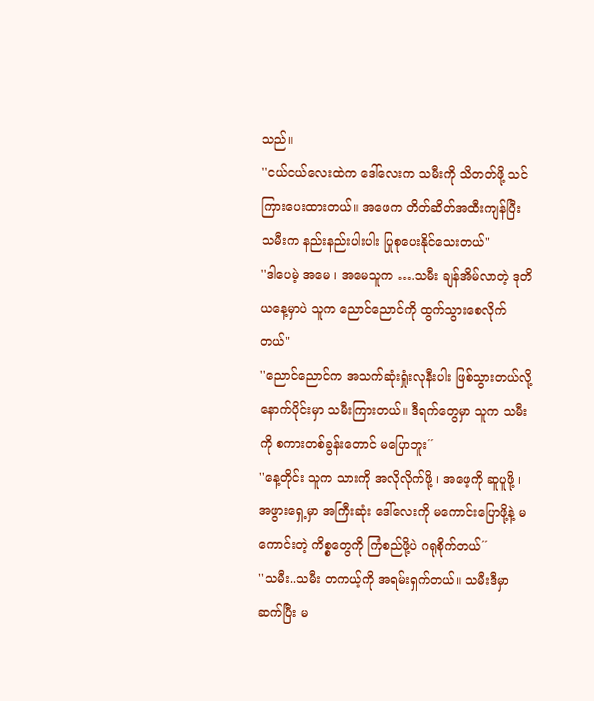သည်။
''ငယ်ငယ်လေးထဲက ဒေါ်လေးက သမီးကို သိတတ်ဖို့ သင်ကြားပေးထားတယ်။ အဖေက တိတ်ဆိတ်အထီးကျန်ပြီး သမီးက နည်းနည်းပါးပါး ပြုစုပေးနိုင်သေးတယ်"
''ဒါပေမဲ့ အမေ ၊ အမေသူက ….သမီး ချန်အိမ်လာတဲ့ ဒုတိယနေ့မှာပဲ သူက ညောင်ညောင်ကို ထွက်သွားစေလိုက်တယ်"
''ညောင်ညောင်က အသက်ဆုံးရှုံးလုနီးပါး ဖြစ်သွားတယ်လို့ နောက်ပိုင်းမှာ သမီးကြားတယ်။ ဒီရက်တွေမှာ သူက သမီးကို စကားတစ်ခွန်းတောင် မပြောဘူး´´
''နေ့တိုင်း သူက သားကို အလိုလိုက်ဖို့ ၊ အဖေ့ကို ဆူပူဖို့ ၊ အဖွားရှေ့မှာ အကြီးဆုံး ဒေါ်လေးကို မကောင်းပြောဖို့နဲ့ မကောင်းတဲ့ ကိစ္စတွေကို ကြံစည်ဖို့ပဲ ဂရုစိုက်တယ်´´
''သမီး..သမီး တကယ့်ကို အရမ်းရှက်တယ်။ သမီးဒီမှာ ဆက်ပြီး မ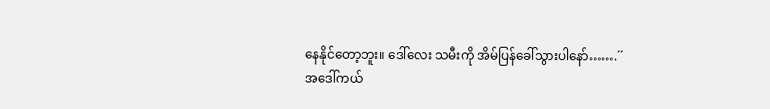နေနိုင်တော့ဘူး။ ဒေါ်လေး သမီးကို အိမ်ပြန်ခေါ်သွားပါနော်…….´´
အဒေါ်ကယ်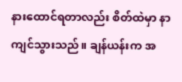နားထောင်ရတာလည်း စိတ်ထဲမှာ နာကျင်သွားသည်။ ချန်ယန်းက အ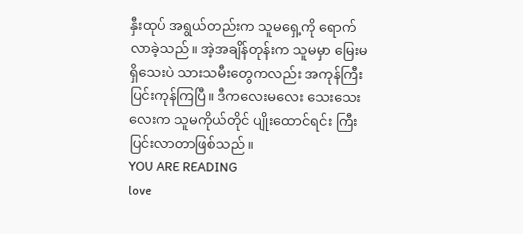နှီးထုပ် အရွယ်တည်းက သူမရှေ့ကို ရောက်လာခဲ့သည်။ အဲ့အချိန်တုန်းက သူမမှာ မြေးမရှိသေးပဲ သားသမီးတွေကလည်း အကုန်ကြီးပြင်းကုန်ကြပြီ။ ဒီကလေးမလေး သေးသေးလေးက သူမကိုယ်တိုင် ပျိုးထောင်ရင်း ကြီးပြင်းလာတာဖြစ်သည်။
YOU ARE READING
love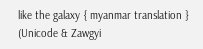like the galaxy { myanmar translation } (Unicode & Zawgyi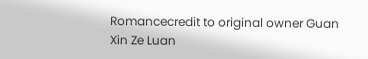Romancecredit to original owner Guan Xin Ze Luan